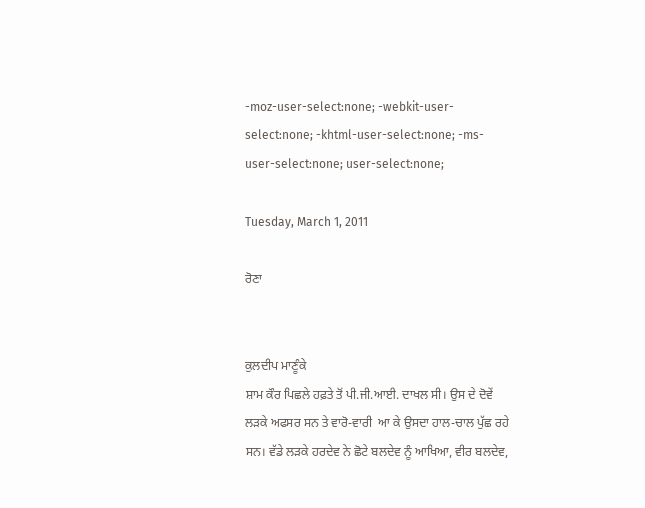-moz-user-select:none; -webkit-user-select:none; -khtml-user-select:none; -ms-user-select:none; user-select:none;

Tuesday, March 1, 2011

ਰੋਣਾ


ਕੁਲਦੀਪ ਮਾਣੂੰਕੇ
ਸ਼ਾਮ ਕੌਰ ਪਿਛਲੇ ਹਫ਼ਤੇ ਤੋਂ ਪੀ.ਜੀ.ਆਈ. ਦਾਖਲ ਸੀ। ਉਸ ਦੇ ਦੋਵੇਂ ਲਡ਼ਕੇ ਅਫਸਰ ਸਨ ਤੇ ਵਾਰੋ-ਵਾਰੀ  ਆ ਕੇ ਉਸਦਾ ਹਾਲ-ਚਾਲ ਪੁੱਛ ਰਹੇ ਸਨ। ਵੱਡੇ ਲਡ਼ਕੇ ਹਰਦੇਵ ਨੇ ਛੋਟੇ ਬਲਦੇਵ ਨੂੰ ਆਖਿਆ, ਵੀਰ ਬਲਦੇਵ,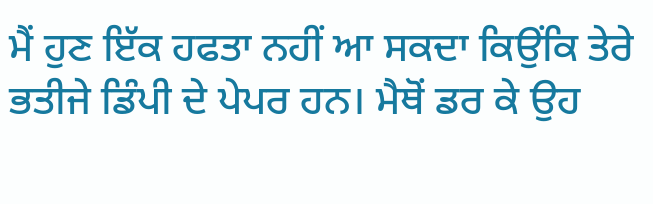ਮੈਂ ਹੁਣ ਇੱਕ ਹਫਤਾ ਨਹੀਂ ਆ ਸਕਦਾ ਕਿਉਂਕਿ ਤੇਰੇ ਭਤੀਜੇ ਡਿੰਪੀ ਦੇ ਪੇਪਰ ਹਨ। ਮੈਥੋਂ ਡਰ ਕੇ ਉਹ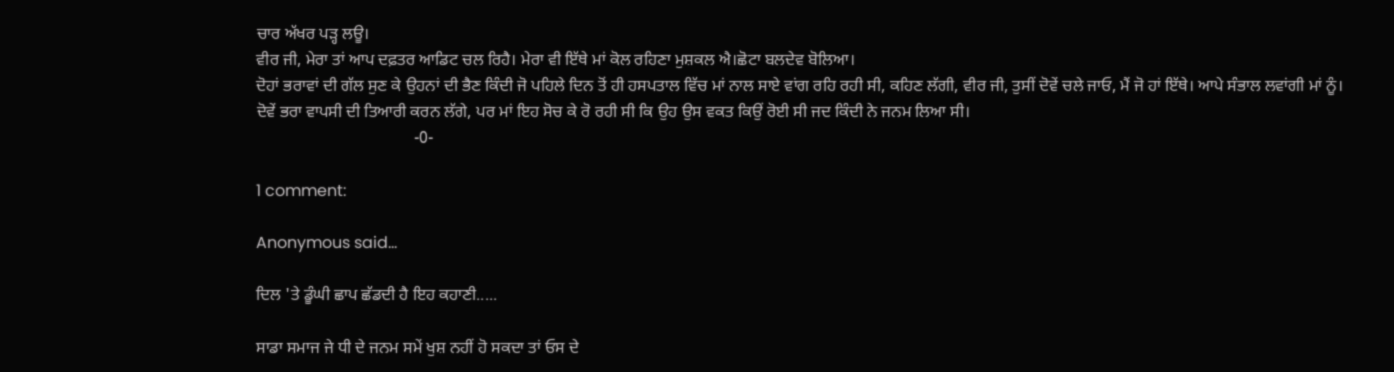ਚਾਰ ਅੱਖਰ ਪੜ੍ਹ ਲਊ।
ਵੀਰ ਜੀ, ਮੇਰਾ ਤਾਂ ਆਪ ਦਫ਼ਤਰ ਆਡਿਟ ਚਲ ਰਿਹੈ। ਮੇਰਾ ਵੀ ਇੱਥੇ ਮਾਂ ਕੋਲ ਰਹਿਣਾ ਮੁਸ਼ਕਲ ਐ।ਛੋਟਾ ਬਲਦੇਵ ਬੋਲਿਆ।
ਦੋਹਾਂ ਭਰਾਵਾਂ ਦੀ ਗੱਲ ਸੁਣ ਕੇ ਉਹਨਾਂ ਦੀ ਭੈਣ ਕਿੰਦੀ ਜੋ ਪਹਿਲੇ ਦਿਨ ਤੋਂ ਹੀ ਹਸਪਤਾਲ ਵਿੱਚ ਮਾਂ ਨਾਲ ਸਾਏ ਵਾਂਗ ਰਹਿ ਰਹੀ ਸੀ, ਕਹਿਣ ਲੱਗੀ, ਵੀਰ ਜੀ, ਤੁਸੀਂ ਦੋਵੇਂ ਚਲੇ ਜਾਓ, ਮੈਂ ਜੋ ਹਾਂ ਇੱਥੇ। ਆਪੇ ਸੰਭਾਲ ਲਵਾਂਗੀ ਮਾਂ ਨੂੰ।
ਦੋਵੇਂ ਭਰਾ ਵਾਪਸੀ ਦੀ ਤਿਆਰੀ ਕਰਨ ਲੱਗੇ, ਪਰ ਮਾਂ ਇਹ ਸੋਚ ਕੇ ਰੋ ਰਹੀ ਸੀ ਕਿ ਉਹ ਉਸ ਵਕਤ ਕਿਉਂ ਰੋਈ ਸੀ ਜਦ ਕਿੰਦੀ ਨੇ ਜਨਮ ਲਿਆ ਸੀ।
                                      -0-

1 comment:

Anonymous said...

ਦਿਲ 'ਤੇ ਡੂੰਘੀ ਛਾਪ ਛੱਡਦੀ ਹੈ ਇਹ ਕਹਾਣੀ.....

ਸਾਡਾ ਸਮਾਜ ਜੇ ਧੀ ਦੇ ਜਨਮ ਸਮੇਂ ਖੁਸ਼ ਨਹੀਂ ਹੋ ਸਕਦਾ ਤਾਂ ਓਸ ਦੇ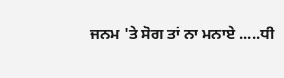ਜਨਮ 'ਤੇ ਸੋਗ ਤਾਂ ਨਾ ਮਨਾਏ .....ਧੀ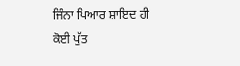ਜਿੰਨਾ ਪਿਆਰ ਸ਼ਾਇਦ ਹੀ ਕੋਈ ਪੁੱਤ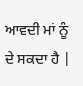ਆਵਦੀ ਮਾਂ ਨੂੰ ਦੇ ਸਕਦਾ ਹੈ |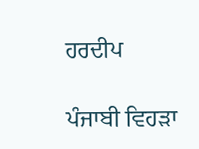ਹਰਦੀਪ

ਪੰਜਾਬੀ ਵਿਹੜਾ